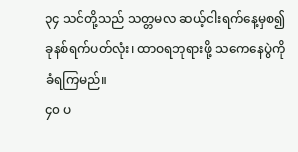၃၄ သင်တို့သည် သတ္တမလ ဆယ့်ငါးရက်နေ့မှစ၍ ခုနစ်ရက်ပတ်လုံး၊ ထာဝရဘုရားဖို့ သကေနေပွဲကို ခံရကြမည်။
၄၀ ပ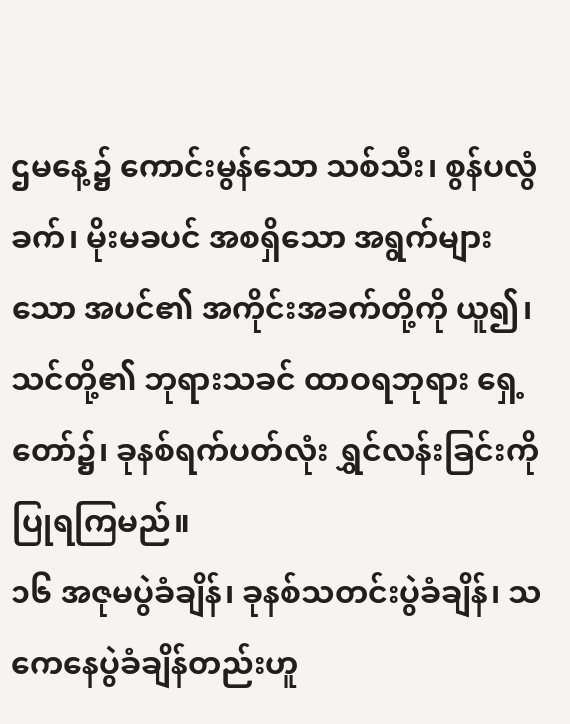ဌမနေ့၌ ကောင်းမွန်သော သစ်သီး၊ စွန်ပလွံခက်၊ မိုးမခပင် အစရှိသော အရွက်များသော အပင်၏ အကိုင်းအခက်တို့ကို ယူ၍၊ သင်တို့၏ ဘုရားသခင် ထာဝရဘုရား ရှေ့တော်၌၊ ခုနစ်ရက်ပတ်လုံး ရွှင်လန်းခြင်းကို ပြုရကြမည်။
၁၆ အဇုမပွဲခံချိန်၊ ခုနစ်သတင်းပွဲခံချိန်၊ သကေနေပွဲခံချိန်တည်းဟူ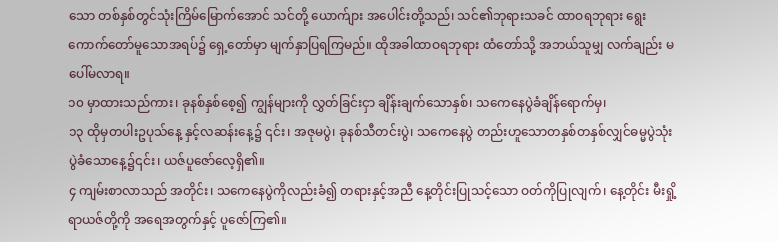သော တစ်နှစ်တွင်သုံးကြိမ်မြောက်အောင် သင်တို့ ယောက်ျား အပေါင်းတို့သည်၊ သင်၏ဘုရားသခင် ထာဝရဘုရား ရွေးကောက်တော်မူသောအရပ်၌ ရှေ့တော်မှာ မျက်နှာပြရကြမည်။ ထိုအခါထာဝရဘုရား ထံတော်သို့ အဘယ်သူမျှ လက်ချည်း မပေါ်မလာရ။
၁၀ မှာထားသည်ကား၊ ခုနစ်နှစ်စေ့၍ ကျွန်များကို လွှတ်ခြင်းငှာ ချိန်းချက်သောနှစ်၊ သကေနေပွဲခံချိန်ရောက်မှ၊
၁၃ ထိုမှတပါးဥပုသ်နေ့ နှင့်လဆန်းနေ့၌ ၎င်း၊ အဇုမပွဲ၊ ခုနစ်သီတင်းပွဲ၊ သကေနေပွဲ တည်းဟူသောတနှစ်တနှစ်လျှင်ဓမ္မပွဲသုံးပွဲခံသောနေ့၌၎င်း၊ ယဇ်ပူဇော်လေ့ရှိ၏။
၄ ကျမ်းစာလာသည် အတိုင်း၊ သကေနေပွဲကိုလည်းခံ၍ တရားနှင့်အညီ နေ့တိုင်းပြုသင့်သော ဝတ်ကိုပြုလျက်၊ နေ့တိုင်း မီးရှို့ရာယဇ်တို့ကို အရေအတွက်နှင့် ပူဇော်ကြ၏။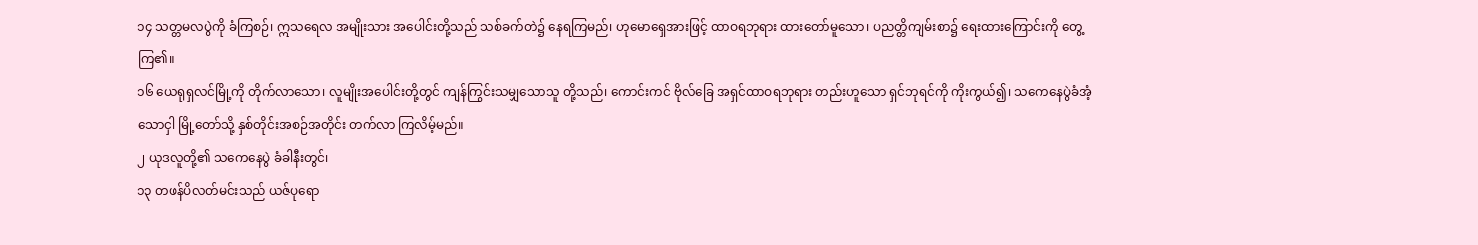၁၄ သတ္တမလပွဲကို ခံကြစဉ်၊ ဣသရေလ အမျိုးသား အပေါင်းတို့သည် သစ်ခက်တဲ၌ နေရကြမည်၊ ဟုမောရှေအားဖြင့် ထာဝရဘုရား ထားတော်မူသော၊ ပညတ္တိကျမ်းစာ၌ ရေးထားကြောင်းကို တွေ့ကြ၏။
၁၆ ယေရုရှလင်မြို့ကို တိုက်လာသော၊ လူမျိုးအပေါင်းတို့တွင် ကျန်ကြွင်းသမျှသောသူ တို့သည်၊ ကောင်းကင် ဗိုလ်ခြေ အရှင်ထာဝရဘုရား တည်းဟူသော ရှင်ဘုရင်ကို ကိုးကွယ်၍၊ သကေနေပွဲခံအံ့သောငှါ မြို့တော်သို့ နှစ်တိုင်းအစဉ်အတိုင်း တက်လာ ကြလိမ့်မည်။
၂ ယုဒလူတို့၏ သကေနေပွဲ ခံခါနီးတွင်၊
၁၃ တဖန်ပိလတ်မင်းသည် ယဇ်ပုရော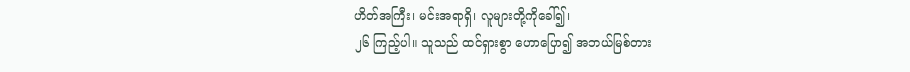ဟိတ်အကြီး၊ မင်းအရာရှိ၊ လူများတို့ကိုခေါ်၍၊
၂၆ ကြည့်ပါ။ သူသည် ထင်ရှားစွာ ဟောပြော၍ အဘယ်မြစ်တား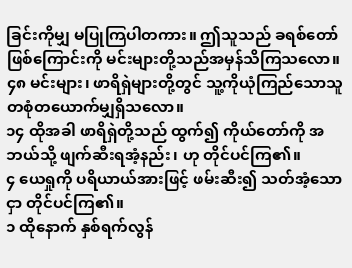ခြင်းကိုမျှ မပြုကြပါတကား။ ဤသူသည် ခရစ်တော်ဖြစ်ကြောင်းကို မင်းများတို့သည်အမှန်သိကြသလော။
၄၈ မင်းများ၊ ဖာရိရှဲများတို့တွင် သူ့ကိုယုံကြည်သောသူ တစုံတယောက်မျှရှိသလော။
၁၄ ထိုအခါ ဖာရိရှဲတို့သည် ထွက်၍ ကိုယ်တော်ကို အဘယ်သို့ ဖျက်ဆီးရအံ့နည်း၊ ဟု တိုင်ပင်ကြ၏။
၄ ယေရှုကို ပရိယာယ်အားဖြင့် ဖမ်းဆီး၍ သတ်အံ့သောငှာ တိုင်ပင်ကြ၏။
၁ ထိုနောက် နှစ်ရက်လွန်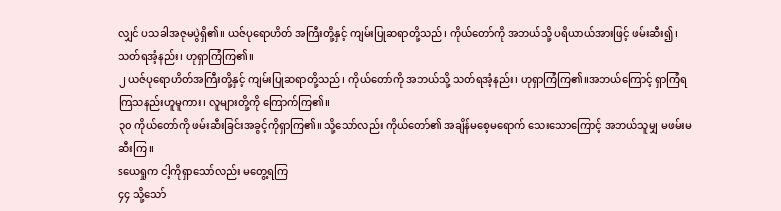လျှင် ပသခါအဇုမပွဲရှိ၏။ ယဇ်ပုရောဟိတ် အကြီးတို့နှင့် ကျမ်းပြုဆရာတို့သည်၊ ကိုယ်တော်ကို အဘယ်သို့ ပရိယာယ်အားဖြင့် ဖမ်းဆီး၍၊ သတ်ရအံ့နည်း၊ ဟုရှာကြံကြ၏။
၂ ယဇ်ပုရောဟိတ်အကြီးတို့နှင့် ကျမ်းပြုဆရာတို့သည်၊ ကိုယ်တော်ကို အဘယ်သို့ သတ်ရအံ့နည်း၊ ဟုရှာကြံကြ၏။အဘယ်ကြောင့် ရှာကြံရကြသနည်းဟူမူကား၊ လူများတို့ကို ကြောက်ကြ၏။
၃၀ ကိုယ်တော်ကို ဖမ်းဆီးခြင်းအခွင့်ကိုရှာကြ၏။ သို့သော်လည်း ကိုယ်တော်၏ အချိန်မစေ့မရောက် သေးသောကြောင့် အဘယ်သူမျှ မဖမ်းမဆီးကြ။
sယေရှုက ငါ့ကိုရှာသော်လည်း မတွေ့ရကြ
၄၄ သို့သော်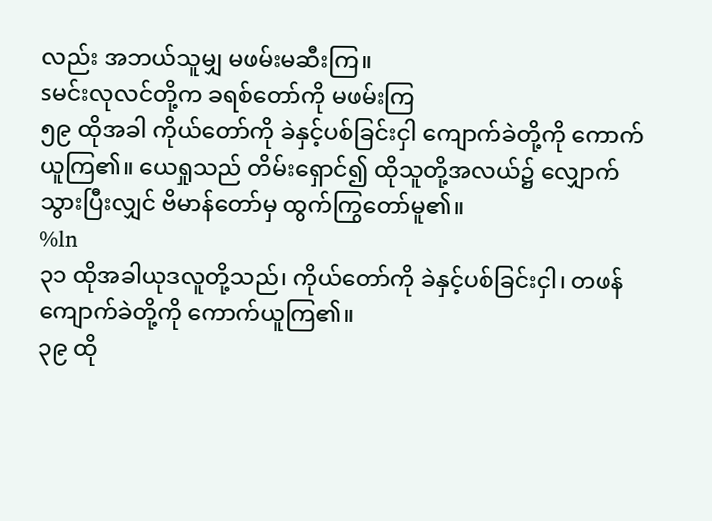လည်း အဘယ်သူမျှ မဖမ်းမဆီးကြ။
sမင်းလုလင်တို့က ခရစ်တော်ကို မဖမ်းကြ
၅၉ ထိုအခါ ကိုယ်တော်ကို ခဲနှင့်ပစ်ခြင်းငှါ ကျောက်ခဲတို့ကို ကောက်ယူကြ၏။ ယေရှုသည် တိမ်းရှောင်၍ ထိုသူတို့အလယ်၌ လျှောက်သွားပြီးလျှင် ဗိမာန်တော်မှ ထွက်ကြွတော်မူ၏။
%ln
၃၁ ထိုအခါယုဒလူတို့သည်၊ ကိုယ်တော်ကို ခဲနှင့်ပစ်ခြင်းငှါ၊ တဖန်ကျောက်ခဲတို့ကို ကောက်ယူကြ၏။
၃၉ ထို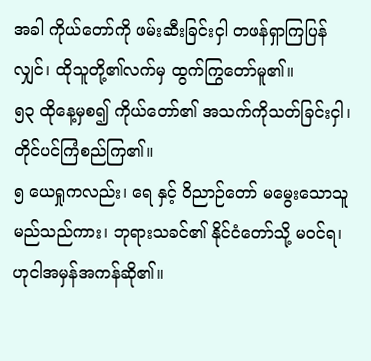အခါ ကိုယ်တော်ကို ဖမ်းဆီးခြင်းငှါ တဖန်ရှာကြပြန်လျှင်၊ ထိုသူတို့၏လက်မှ ထွက်ကြွတော်မူ၏။
၅၃ ထိုနေ့မှစ၍ ကိုယ်တော်၏ အသက်ကိုသတ်ခြင်းငှါ၊ တိုင်ပင်ကြံစည်ကြ၏။
၅ ယေရှုကလည်း၊ ရေ နှင့် ဝိညာဉ်တော် မမွေးသောသူမည်သည်ကား၊ ဘုရားသခင်၏ နိုင်ငံတော်သို့ မဝင်ရ၊ ဟုငါအမှန်အကန်ဆို၏။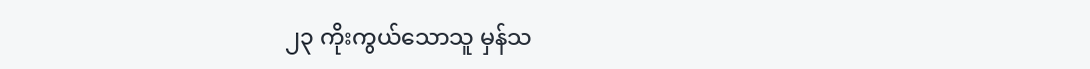၂၃ ကိုးကွယ်သောသူ မှန်သ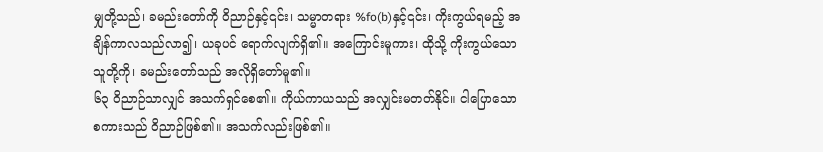မျှတို့သည်၊ ခမည်းတော်ကို ဝိညာဉ်နှင့်၎င်း၊ သမ္မာတရား %fo(b)နှင့်၎င်း၊ ကိုးကွယ်ရမည့် အချိန်ကာလသည်လာ၍၊ ယခုပင် ရောက်လျက်ရှိ၏။ အကြောင်းမူကား၊ ထိုသို့ ကိုးကွယ်သောသူတို့ကို၊ ခမည်းတော်သည် အလိုရှိတော်မူ၏။
၆၃ ဝိညာဉ်သာလျှင် အသက်ရှင်စေ၏။ ကိုယ်ကာယသည် အလျှင်းမတတ်နိုင်။ ငါပြောသော စကားသည် ဝိညာဉ်ဖြစ်၏။ အသက်လည်းဖြစ်၏။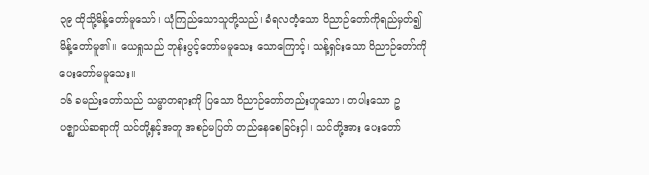၃၉ ထိုသို့မိန့်တော်မူသော်၊ ယုံကြည်သောသူတို့သည်၊ ခံရလတံ့သော ဝိညာဉ်တော်ကိုရည်မှတ်၍ မိန့်တော်မူ၏။ ယေရှုသည် ဘုန်းပွင့်တော်မမူသေး သောကြောင့်၊ သန့်ရှင်းသော ဝိညာဉ်တော်ကို ပေးတော်မမူသေး။
၁၆ ခမည်းတော်သည် သမ္မာတရားကို ပြသော ဝိညာဉ်တော်တည်းဟူသော၊ တပါးသော ဥပဇ္ဈာယ်ဆရာကို သင်တို့နှင့်အတူ အစဉ်မပြတ် တည်နေစေခြင်းငှါ၊ သင်တို့အား ပေးတော်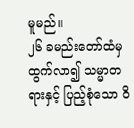မူမည်။
၂၆ ခမည်းတော်ထံမှ ထွက်လာ၍ သမ္မာတရားနှင့် ပြည့်စုံသော ဝိ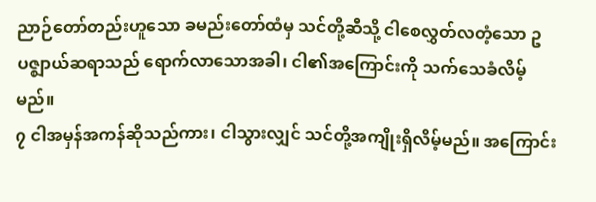ညာဉ်တော်တည်းဟူသော ခမည်းတော်ထံမှ သင်တို့ဆီသို့ ငါစေလွှတ်လတံ့သော ဥပဇ္ဈာယ်ဆရာသည် ရောက်လာသောအခါ၊ ငါ၏အကြောင်းကို သက်သေခံလိမ့်မည်။
၇ ငါအမှန်အကန်ဆိုသည်ကား၊ ငါသွားလျှင် သင်တို့အကျိုးရှိလိမ့်မည်။ အကြောင်း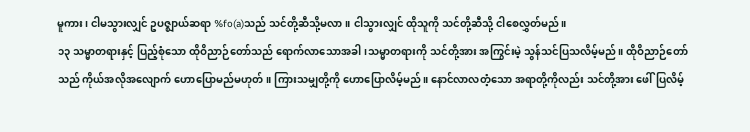မူကား၊ ငါမသွားလျှင် ဥပဇ္ဈာယ်ဆရာ %fo(a)သည် သင်တို့ဆီသို့မလာ။ ငါသွားလျှင် ထိုသူကို သင်တို့ဆီသို့ ငါစေလွှတ်မည်။
၁၃ သမ္မာတရားနှင့် ပြည့်စုံသော ထိုဝိညာဉ်တော်သည် ရောက်လာသောအခါ၊သမ္မာတရားကို သင်တို့အား အကြွင်းမဲ့ သွန်သင်ပြသလိမ့်မည်။ ထိုဝိညာဉ်တော်သည် ကိုယ်အလိုအလျောက် ဟောပြောမည်မဟုတ်။ ကြားသမျှတို့ကို ဟောပြောလိမ့်မည်။ နောင်လာလတံ့သော အရာတို့ကိုလည်း သင်တို့အား ဖေါ်ပြလိမ့်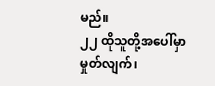မည်။
၂၂ ထိုသူတို့အပေါ်မှာ မှုတ်လျက်၊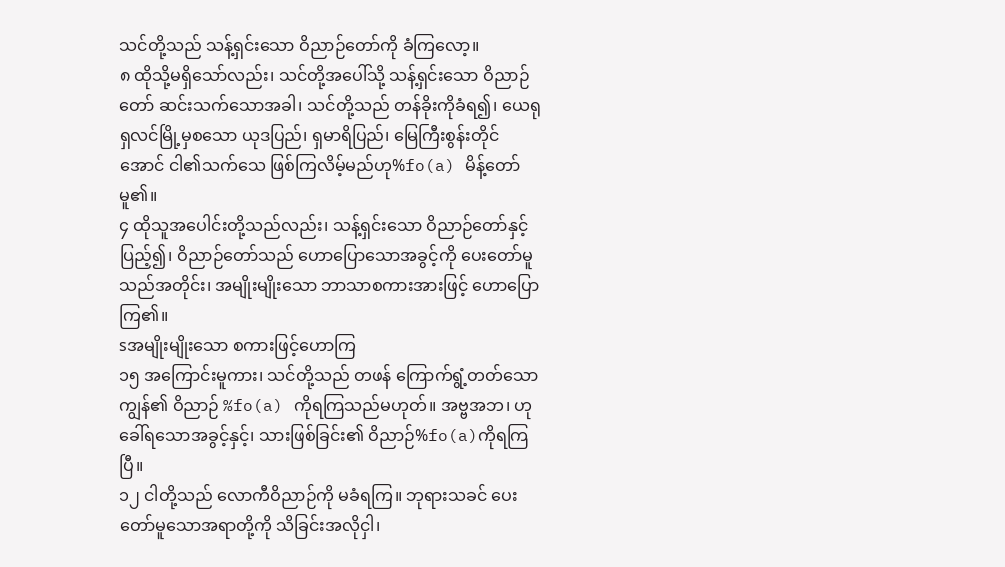သင်တို့သည် သန့်ရှင်းသော ဝိညာဉ်တော်ကို ခံကြလော့။
၈ ထိုသို့မရှိသော်လည်း၊ သင်တို့အပေါ်သို့ သန့်ရှင်းသော ဝိညာဉ်တော် ဆင်းသက်သောအခါ၊ သင်တို့သည် တန်ခိုးကိုခံရ၍၊ ယေရုရှလင်မြို့မှစသော ယုဒပြည်၊ ရှမာရိပြည်၊ မြေကြီးစွန်းတိုင်အောင် ငါ၏သက်သေ ဖြစ်ကြလိမ့်မည်ဟု%fo(a) မိန့်တော်မူ၏။
၄ ထိုသူအပေါင်းတို့သည်လည်း၊ သန့်ရှင်းသော ဝိညာဉ်တော်နှင့်ပြည့်၍၊ ဝိညာဉ်တော်သည် ဟောပြောသောအခွင့်ကို ပေးတော်မူသည်အတိုင်း၊ အမျိုးမျိုးသော ဘာသာစကားအားဖြင့် ဟောပြောကြ၏။
sအမျိုးမျိုးသော စကားဖြင့်ဟောကြ
၁၅ အကြောင်းမူကား၊ သင်တို့သည် တဖန် ကြောက်ရွံ့တတ်သောကျွန်၏ ဝိညာဉ် %fo(a) ကိုရကြသည်မဟုတ်။ အဗ္ဗအဘ၊ ဟုခေါ်ရသောအခွင့်နှင့်၊ သားဖြစ်ခြင်း၏ ဝိညာဉ်%fo(a)ကိုရကြပြီ။
၁၂ ငါတို့သည် လောကီဝိညာဉ်ကို မခံရကြ။ ဘုရားသခင် ပေးတော်မူသောအရာတို့ကို သိခြင်းအလိုငှါ၊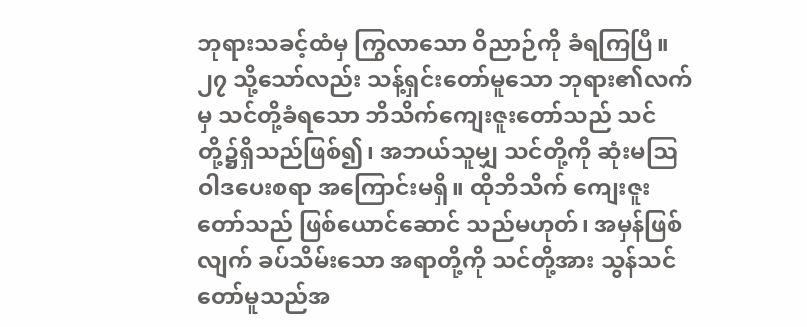ဘုရားသခင့်ထံမှ ကြွလာသော ဝိညာဉ်ကို ခံရကြပြီ။
၂၇ သို့သော်လည်း သန့်ရှင်းတော်မူသော ဘုရား၏လက်မှ သင်တို့ခံရသော ဘိသိက်ကျေးဇူးတော်သည် သင်တို့၌ရှိသည်ဖြစ်၍၊ အဘယ်သူမျှ သင်တို့ကို ဆုံးမဩဝါဒပေးစရာ အကြောင်းမရှိ။ ထိုဘိသိက် ကျေးဇူးတော်သည် ဖြစ်ယောင်ဆောင် သည်မဟုတ်၊ အမှန်ဖြစ်လျက် ခပ်သိမ်းသော အရာတို့ကို သင်တို့အား သွန်သင်တော်မူသည်အ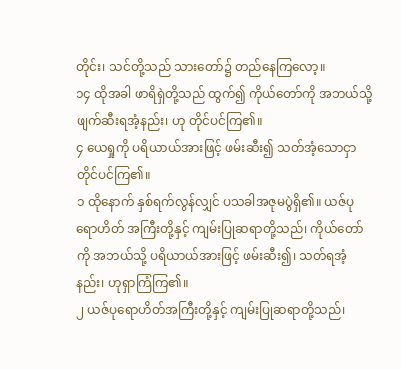တိုင်း၊ သင်တို့သည် သားတော်၌ တည်နေကြလော့။
၁၄ ထိုအခါ ဖာရိရှဲတို့သည် ထွက်၍ ကိုယ်တော်ကို အဘယ်သို့ ဖျက်ဆီးရအံ့နည်း၊ ဟု တိုင်ပင်ကြ၏။
၄ ယေရှုကို ပရိယာယ်အားဖြင့် ဖမ်းဆီး၍ သတ်အံ့သောငှာ တိုင်ပင်ကြ၏။
၁ ထိုနောက် နှစ်ရက်လွန်လျှင် ပသခါအဇုမပွဲရှိ၏။ ယဇ်ပုရောဟိတ် အကြီးတို့နှင့် ကျမ်းပြုဆရာတို့သည်၊ ကိုယ်တော်ကို အဘယ်သို့ ပရိယာယ်အားဖြင့် ဖမ်းဆီး၍၊ သတ်ရအံ့နည်း၊ ဟုရှာကြံကြ၏။
၂ ယဇ်ပုရောဟိတ်အကြီးတို့နှင့် ကျမ်းပြုဆရာတို့သည်၊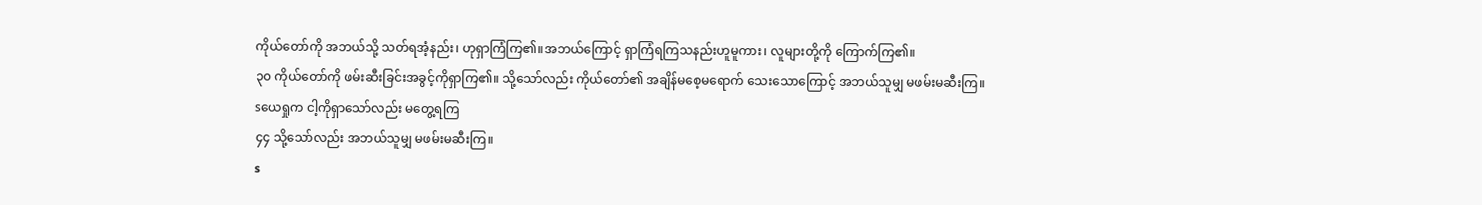ကိုယ်တော်ကို အဘယ်သို့ သတ်ရအံ့နည်း၊ ဟုရှာကြံကြ၏။အဘယ်ကြောင့် ရှာကြံရကြသနည်းဟူမူကား၊ လူများတို့ကို ကြောက်ကြ၏။
၃၀ ကိုယ်တော်ကို ဖမ်းဆီးခြင်းအခွင့်ကိုရှာကြ၏။ သို့သော်လည်း ကိုယ်တော်၏ အချိန်မစေ့မရောက် သေးသောကြောင့် အဘယ်သူမျှ မဖမ်းမဆီးကြ။
sယေရှုက ငါ့ကိုရှာသော်လည်း မတွေ့ရကြ
၄၄ သို့သော်လည်း အဘယ်သူမျှ မဖမ်းမဆီးကြ။
s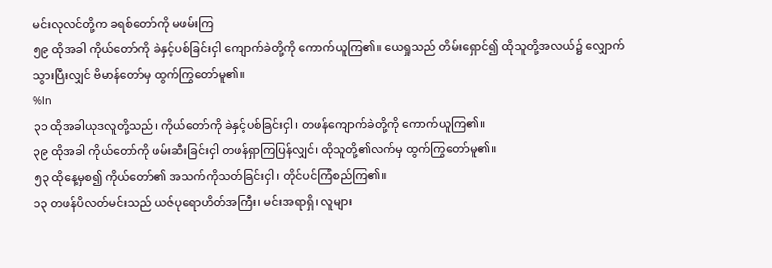မင်းလုလင်တို့က ခရစ်တော်ကို မဖမ်းကြ
၅၉ ထိုအခါ ကိုယ်တော်ကို ခဲနှင့်ပစ်ခြင်းငှါ ကျောက်ခဲတို့ကို ကောက်ယူကြ၏။ ယေရှုသည် တိမ်းရှောင်၍ ထိုသူတို့အလယ်၌ လျှောက်သွားပြီးလျှင် ဗိမာန်တော်မှ ထွက်ကြွတော်မူ၏။
%ln
၃၁ ထိုအခါယုဒလူတို့သည်၊ ကိုယ်တော်ကို ခဲနှင့်ပစ်ခြင်းငှါ၊ တဖန်ကျောက်ခဲတို့ကို ကောက်ယူကြ၏။
၃၉ ထိုအခါ ကိုယ်တော်ကို ဖမ်းဆီးခြင်းငှါ တဖန်ရှာကြပြန်လျှင်၊ ထိုသူတို့၏လက်မှ ထွက်ကြွတော်မူ၏။
၅၃ ထိုနေ့မှစ၍ ကိုယ်တော်၏ အသက်ကိုသတ်ခြင်းငှါ၊ တိုင်ပင်ကြံစည်ကြ၏။
၁၃ တဖန်ပိလတ်မင်းသည် ယဇ်ပုရောဟိတ်အကြီး၊ မင်းအရာရှိ၊ လူများ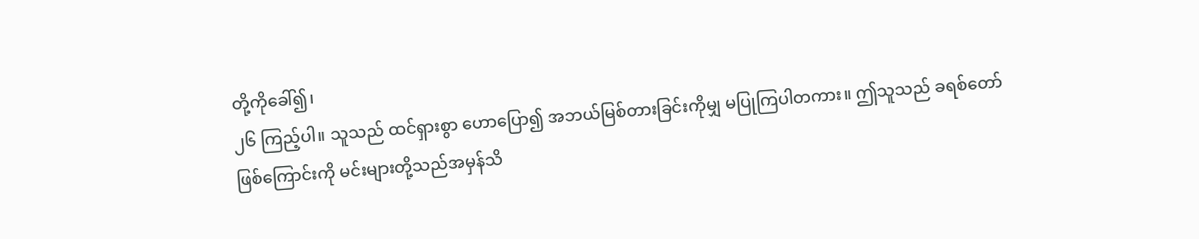တို့ကိုခေါ်၍၊
၂၆ ကြည့်ပါ။ သူသည် ထင်ရှားစွာ ဟောပြော၍ အဘယ်မြစ်တားခြင်းကိုမျှ မပြုကြပါတကား။ ဤသူသည် ခရစ်တော်ဖြစ်ကြောင်းကို မင်းများတို့သည်အမှန်သိ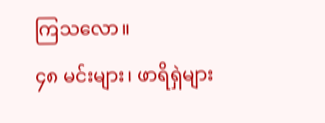ကြသလော။
၄၈ မင်းများ၊ ဖာရိရှဲများ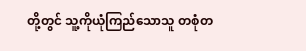တို့တွင် သူ့ကိုယုံကြည်သောသူ တစုံတ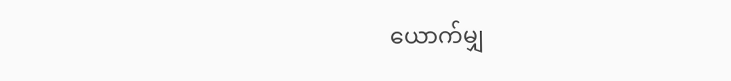ယောက်မျှ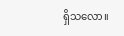ရှိသလော။